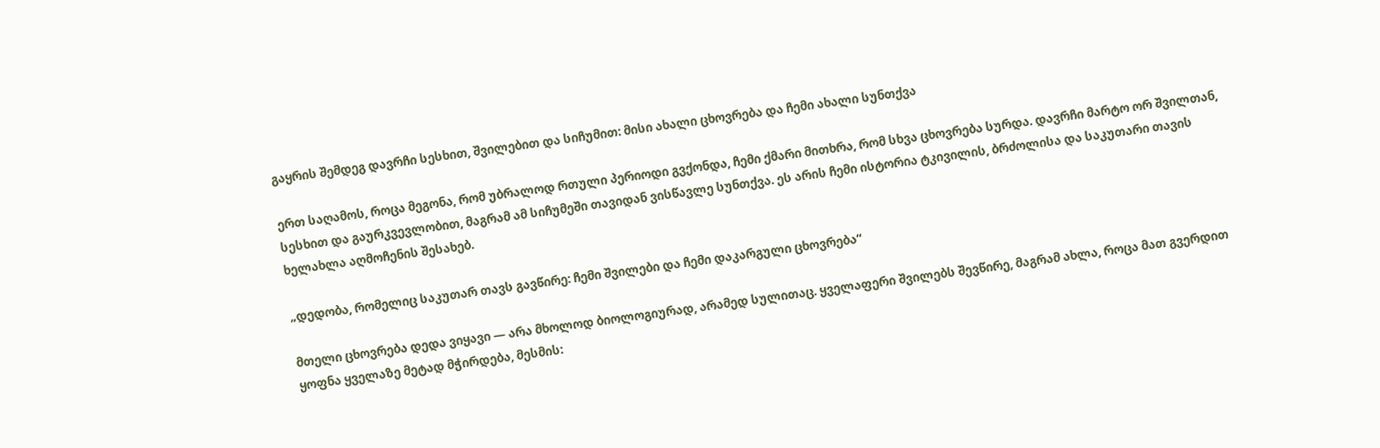გაყრის შემდეგ დავრჩი სესხით, შვილებით და სიჩუმით: მისი ახალი ცხოვრება და ჩემი ახალი სუნთქვა

ერთ საღამოს, როცა მეგონა, რომ უბრალოდ რთული პერიოდი გვქონდა, ჩემი ქმარი მითხრა, რომ სხვა ცხოვრება სურდა. დავრჩი მარტო ორ შვილთან, სესხით და გაურკვევლობით, მაგრამ ამ სიჩუმეში თავიდან ვისწავლე სუნთქვა. ეს არის ჩემი ისტორია ტკივილის, ბრძოლისა და საკუთარი თავის ხელახლა აღმოჩენის შესახებ.

„დედობა, რომელიც საკუთარ თავს გავწირე: ჩემი შვილები და ჩემი დაკარგული ცხოვრება“

მთელი ცხოვრება დედა ვიყავი — არა მხოლოდ ბიოლოგიურად, არამედ სულითაც. ყველაფერი შვილებს შევწირე, მაგრამ ახლა, როცა მათ გვერდით ყოფნა ყველაზე მეტად მჭირდება, მესმის: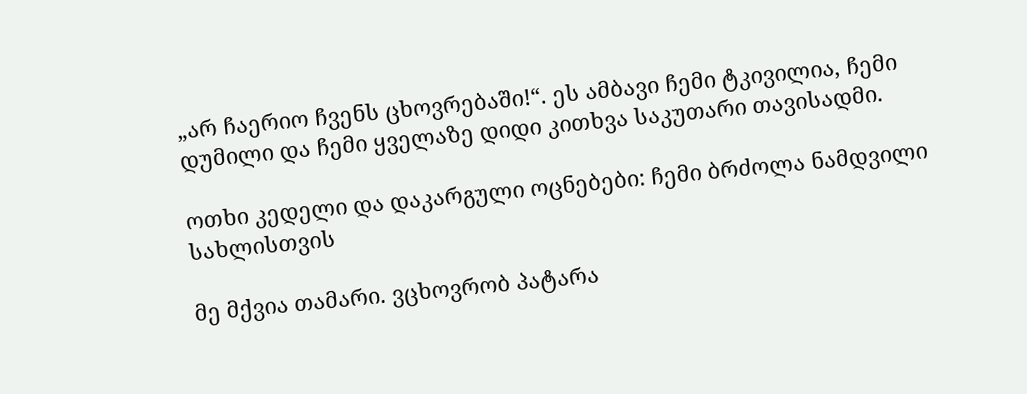„არ ჩაერიო ჩვენს ცხოვრებაში!“. ეს ამბავი ჩემი ტკივილია, ჩემი დუმილი და ჩემი ყველაზე დიდი კითხვა საკუთარი თავისადმი.

ოთხი კედელი და დაკარგული ოცნებები: ჩემი ბრძოლა ნამდვილი სახლისთვის

მე მქვია თამარი. ვცხოვრობ პატარა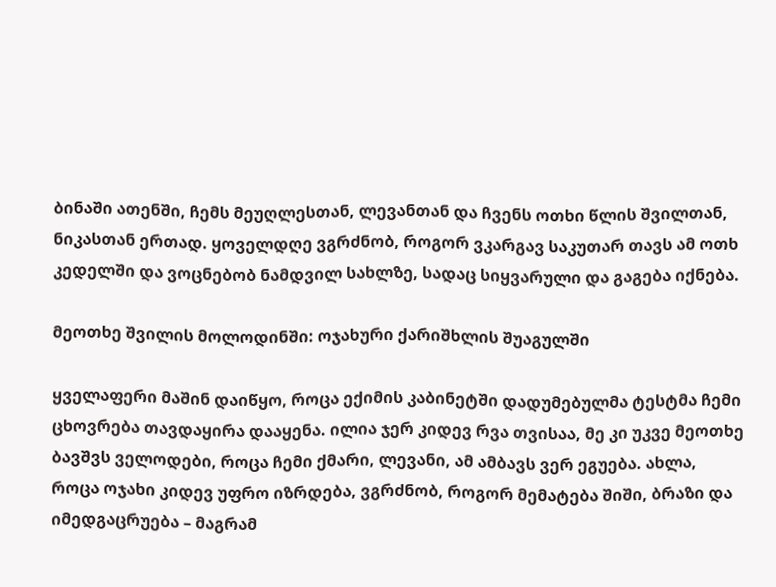ბინაში ათენში, ჩემს მეუღლესთან, ლევანთან და ჩვენს ოთხი წლის შვილთან, ნიკასთან ერთად. ყოველდღე ვგრძნობ, როგორ ვკარგავ საკუთარ თავს ამ ოთხ კედელში და ვოცნებობ ნამდვილ სახლზე, სადაც სიყვარული და გაგება იქნება.

მეოთხე შვილის მოლოდინში: ოჯახური ქარიშხლის შუაგულში

ყველაფერი მაშინ დაიწყო, როცა ექიმის კაბინეტში დადუმებულმა ტესტმა ჩემი ცხოვრება თავდაყირა დააყენა. ილია ჯერ კიდევ რვა თვისაა, მე კი უკვე მეოთხე ბავშვს ველოდები, როცა ჩემი ქმარი, ლევანი, ამ ამბავს ვერ ეგუება. ახლა, როცა ოჯახი კიდევ უფრო იზრდება, ვგრძნობ, როგორ მემატება შიში, ბრაზი და იმედგაცრუება – მაგრამ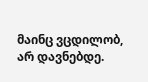მაინც ვცდილობ, არ დავნებდე.